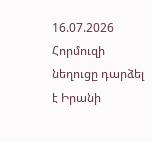16.07.2026
Հորմուզի նեղուցը դարձել է Իրանի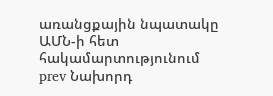առանցքային նպատակը ԱՄՆ-ի հետ հակամարտությունում
prev Նախորդ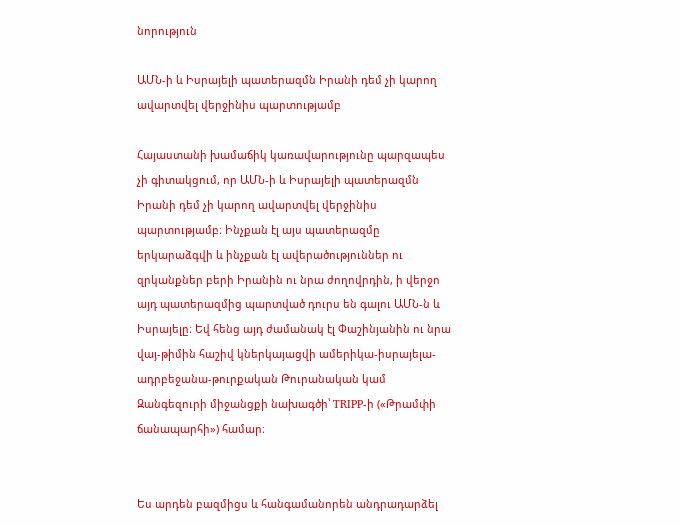նորություն

ԱՄՆ-ի և Իսրայելի պատերազմն Իրանի դեմ չի կարող ավարտվել վերջինիս պարտությամբ

Հայաստանի խամաճիկ կառավարությունը պարզապես չի գիտակցում, որ ԱՄՆ-ի և Իսրայելի պատերազմն Իրանի դեմ չի կարող ավարտվել վերջինիս պարտությամբ։ Ինչքան էլ այս պատերազմը երկարաձգվի և ինչքան էլ ավերածություններ ու զրկանքներ բերի Իրանին ու նրա ժողովրդին, ի վերջո այդ պատերազմից պարտված դուրս են գալու ԱՄՆ-ն և Իսրայելը։ Եվ հենց այդ ժամանակ էլ Փաշինյանին ու նրա վայ-թիմին հաշիվ կներկայացվի ամերիկա-իսրայելա-ադրբեջանա-թուրքական Թուրանական կամ Զանգեզուրի միջանցքի նախագծի՝ TRIPP-ի («Թրամփի ճանապարհի») համար։


Ես արդեն բազմիցս և հանգամանորեն անդրադարձել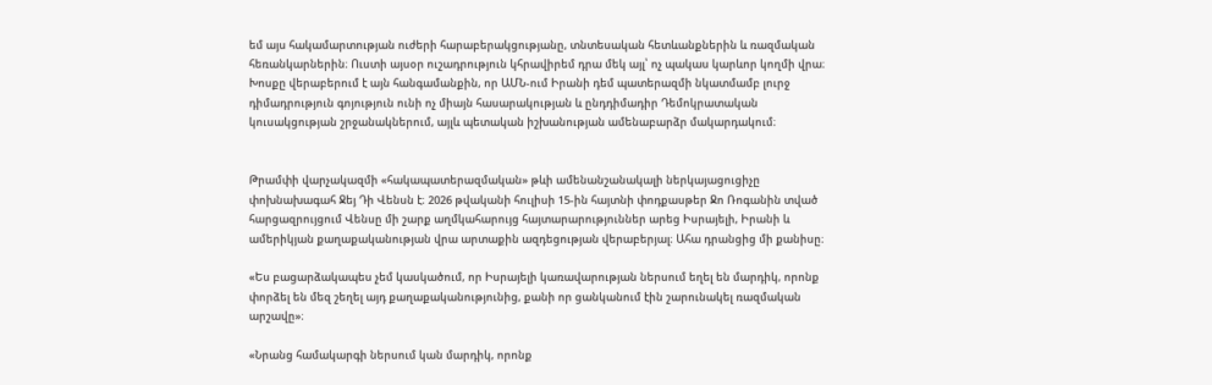եմ այս հակամարտության ուժերի հարաբերակցությանը, տնտեսական հետևանքներին և ռազմական հեռանկարներին։ Ուստի այսօր ուշադրություն կհրավիրեմ դրա մեկ այլ՝ ոչ պակաս կարևոր կողմի վրա։ Խոսքը վերաբերում է այն հանգամանքին, որ ԱՄՆ-ում Իրանի դեմ պատերազմի նկատմամբ լուրջ դիմադրություն գոյություն ունի ոչ միայն հասարակության և ընդդիմադիր Դեմոկրատական կուսակցության շրջանակներում, այլև պետական իշխանության ամենաբարձր մակարդակում։


Թրամփի վարչակազմի «հակապատերազմական» թևի ամենանշանակալի ներկայացուցիչը փոխնախագահ Ջեյ Դի Վենսն է։ 2026 թվականի հուլիսի 15-ին հայտնի փոդքասթեր Ջո Ռոգանին տված հարցազրույցում Վենսը մի շարք աղմկահարույց հայտարարություններ արեց Իսրայելի, Իրանի և ամերիկյան քաղաքականության վրա արտաքին ազդեցության վերաբերյալ։ Ահա դրանցից մի քանիսը։

«Ես բացարձակապես չեմ կասկածում, որ Իսրայելի կառավարության ներսում եղել են մարդիկ, որոնք փորձել են մեզ շեղել այդ քաղաքականությունից, քանի որ ցանկանում էին շարունակել ռազմական արշավը»։

«Նրանց համակարգի ներսում կան մարդիկ, որոնք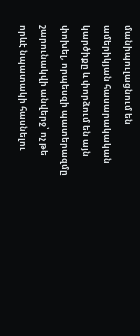մանիպուլացնում են ամերիկյան հասարակական կարծիքը և փորձում են այն փոխել, որպեսզի պատերազմը շարունակվի անվերջ՝ ոչ թե որևէ նպատակի հասնելու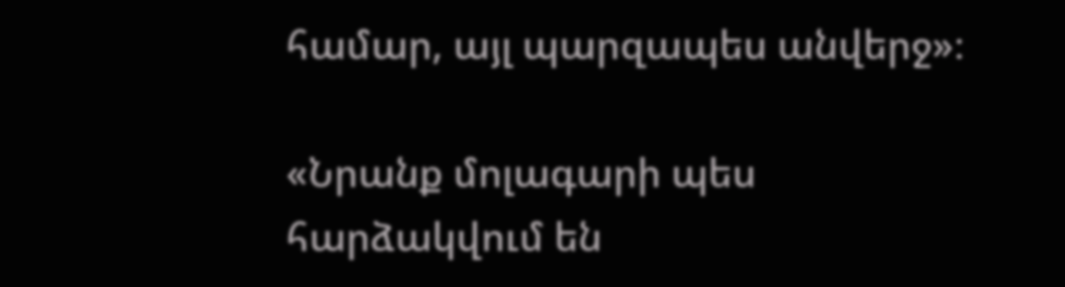համար, այլ պարզապես անվերջ»։

«Նրանք մոլագարի պես հարձակվում են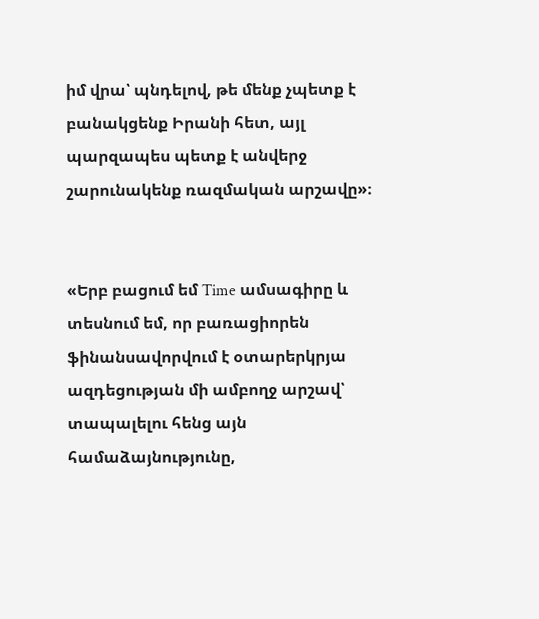իմ վրա՝ պնդելով, թե մենք չպետք է բանակցենք Իրանի հետ, այլ պարզապես պետք է անվերջ շարունակենք ռազմական արշավը»։


«Երբ բացում եմ Time ամսագիրը և տեսնում եմ, որ բառացիորեն ֆինանսավորվում է օտարերկրյա ազդեցության մի ամբողջ արշավ՝ տապալելու հենց այն համաձայնությունը,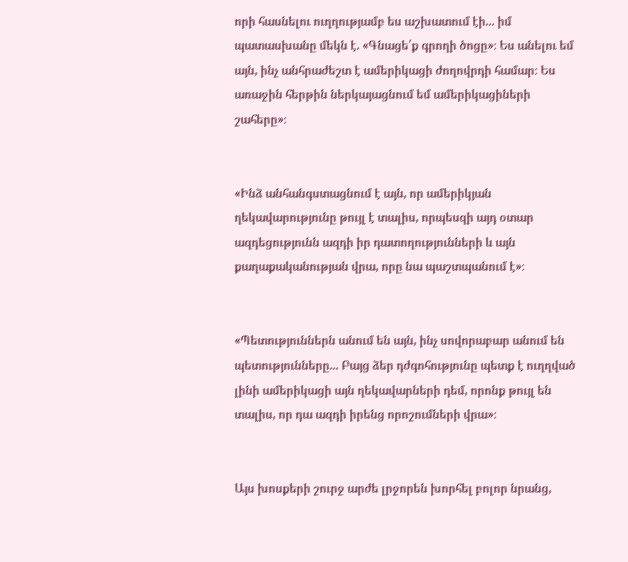որի հասնելու ուղղությամբ ես աշխատում էի... իմ պատասխանը մեկն է. «Գնացե՛ք գրողի ծոցը»։ Ես անելու եմ այն, ինչ անհրաժեշտ է ամերիկացի ժողովրդի համար։ Ես առաջին հերթին ներկայացնում եմ ամերիկացիների շահերը»։


«Ինձ անհանգստացնում է այն, որ ամերիկյան ղեկավարությունը թույլ է տալիս, որպեսզի այդ օտար ազդեցությունն ազդի իր դատողությունների և այն քաղաքականության վրա, որը նա պաշտպանում է»։


«Պետություններն անում են այն, ինչ սովորաբար անում են պետությունները... Բայց ձեր դժգոհությունը պետք է ուղղված լինի ամերիկացի այն ղեկավարների դեմ, որոնք թույլ են տալիս, որ դա ազդի իրենց որոշումների վրա»։


Այս խոսքերի շուրջ արժե լրջորեն խորհել բոլոր նրանց,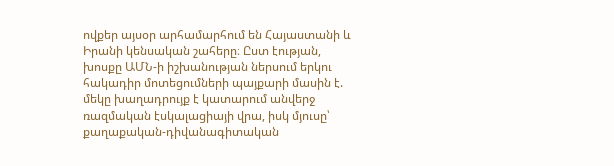ովքեր այսօր արհամարհում են Հայաստանի և Իրանի կենսական շահերը։ Ըստ էության, խոսքը ԱՄՆ-ի իշխանության ներսում երկու հակադիր մոտեցումների պայքարի մասին է. մեկը խաղադրույք է կատարում անվերջ ռազմական էսկալացիայի վրա, իսկ մյուսը՝ քաղաքական-դիվանագիտական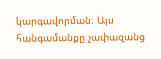կարգավորման։ Այս հանգամանքը չափազանց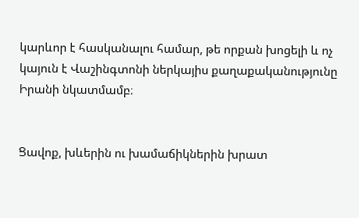կարևոր է հասկանալու համար, թե որքան խոցելի և ոչ կայուն է Վաշինգտոնի ներկայիս քաղաքականությունը Իրանի նկատմամբ։


Ցավոք, խևերին ու խամաճիկներին խրատ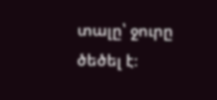տալը՝ ջուրը ծեծել է։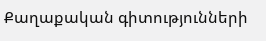Քաղաքական գիտությունների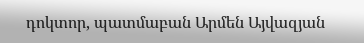դոկտոր, պատմաբան Արմեն Այվազյան